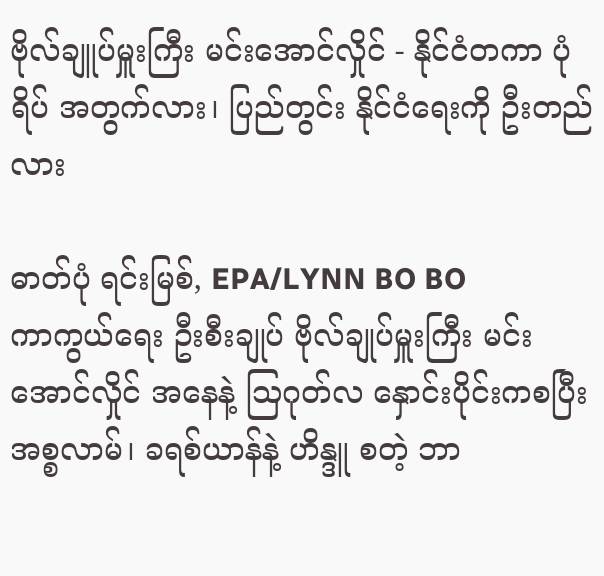ဗိုလ်ချူပ်မှူးကြီး မင်းအောင်လှိုင် - နိုင်ငံတကာ ပုံရိပ် အတွက်လား၊ ပြည်တွင်း နိုင်ငံရေးကို ဦးတည်လား

ဓာတ်ပုံ ရင်းမြစ်, EPA/LYNN BO BO
ကာကွယ်ရေး ဦးစီးချုပ် ဗိုလ်ချုပ်မှူးကြီး မင်းအောင်လှိုင် အနေနဲ့ ဩဂုတ်လ နှောင်းပိုင်းကစပြီး အစ္စလာမ်၊ ခရစ်ယာန်နဲ့ ဟိန္ဒူ စတဲ့ ဘာ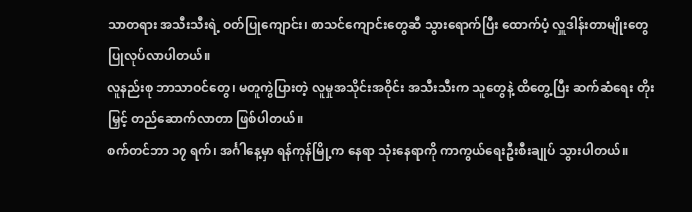သာတရား အသီးသီးရဲ့ ဝတ်ပြုကျောင်း၊ စာသင်ကျောင်းတွေဆီ သွားရောက်ပြီး ထောက်ပံ့ လှူဒါန်းတာမျိုးတွေ ပြုလုပ်လာပါတယ်။
လူနည်းစု ဘာသာဝင်တွေ၊ မတူကွဲပြားတဲ့ လူမှုအသိုင်းအဝိုင်း အသီးသီးက သူတွေနဲ့ ထိတွေ့ပြီး ဆက်ဆံရေး တိုးမြှင့် တည်ဆောက်လာတာ ဖြစ်ပါတယ်။
စက်တင်ဘာ ၁၇ ရက်၊ အင်္ဂါနေ့မှာ ရန်ကုန်မြို့က နေရာ သုံးနေရာကို ကာကွယ်ရေးဦးစီးချုပ် သွားပါတယ်။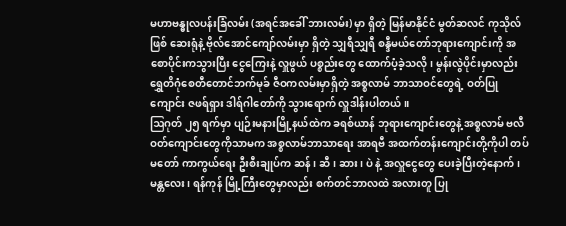မဟာဗန္ဓုလပန်းခြံလမ်း (အရင်အခေါ် ဘားလမ်း) မှာ ရှိတဲ့ မြန်မာနိုင်ငံ မွတ်ဆလင် ကုသိုလ်ဖြစ် ဆေးရုံနဲ့ ဗိုလ်အောင်ကျော်လမ်းမှာ ရှိတဲ့ သျှရီသျှရီ စန္ဒီမယ်တော်ဘုရားကျောင်းကို အစောပိုင်းကသွားပြီး ငွေကြေးနဲ့ လှူဖွယ် ပစ္စည်းတွေ ထောက်ပံ့ခဲ့သလို၊ မွန်းလွဲပိုင်းမှာလည်း ရွှေတိဂုံစေတီတောင်ဘက်မုခ် ဇီဝကလမ်းမှာရှိတဲ့ အစ္စလာမ် ဘာသာဝင်တွေရဲ့ ဝတ်ပြုကျောင်း ဇဖရ်ရှား ဒါရ်ဂါတော်ကို သွားရောက် လှူဒါန်းပါတယ်။
ဩဂုတ် ၂၅ ရက်မှာ ပျဉ်းမနားမြို့နယ်ထဲက ခရစ်ယာန် ဘုရားကျောင်းတွေနဲ့ အစ္စလာမ် ဗလီဝတ်ကျောင်းတွေကိုသာမက အစ္စလာမ်ဘာသာရေး အာရဗီ အထက်တန်းကျောင်းတို့ကိုပါ တပ်မတော် ကာကွယ်ရေး ဦးစီးချုပ်က ဆန်၊ ဆီ၊ ဆား၊ ပဲ နဲ့ အလှူငွေတွေ ပေးခဲ့ပြီးတဲ့နောက်၊ မန္တလေး၊ ရန်ကုန် မြို့ကြီးတွေမှာလည်း စက်တင်ဘာလထဲ အလားတူ ပြု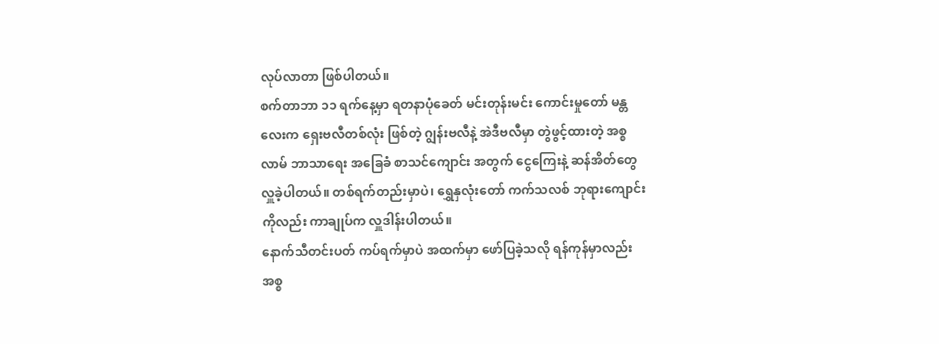လုပ်လာတာ ဖြစ်ပါတယ်။
စက်တာဘာ ၁၁ ရက်နေ့မှာ ရတနာပုံခေတ် မင်းတုန်းမင်း ကောင်းမှုတော် မန္တလေးက ရှေးဗလီတစ်လုံး ဖြစ်တဲ့ ဂျွန်းဗလီနဲ့ အဲဒီဗလီမှာ တွဲဖွင့်ထားတဲ့ အစ္စလာမ် ဘာသာရေး အခြေခံ စာသင်ကျောင်း အတွက် ငွေကြေးနဲ့ ဆန်အိတ်တွေ လှူခဲ့ပါတယ်။ တစ်ရက်တည်းမှာပဲ၊ ရွှေနှလုံးတော် ကက်သလစ် ဘုရားကျောင်းကိုလည်း ကာချုပ်က လှူဒါန်းပါတယ်။
နောက်သီတင်းပတ် ကပ်ရက်မှာပဲ အထက်မှာ ဖော်ပြခဲ့သလို ရန်ကုန်မှာလည်း အစ္စ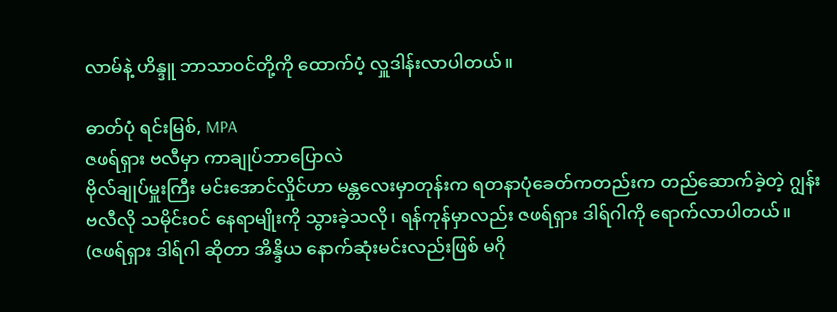လာမ်နဲ့ ဟိန္ဒူ ဘာသာဝင်တို့ကို ထောက်ပံ့ လှူဒါန်းလာပါတယ်။

ဓာတ်ပုံ ရင်းမြစ်, MPA
ဇဖရ်ရှား ဗလီမှာ ကာချုပ်ဘာပြောလဲ
ဗိုလ်ချုပ်မှူးကြီး မင်းအောင်လှိုင်ဟာ မန္တလေးမှာတုန်းက ရတနာပုံခေတ်ကတည်းက တည်ဆောက်ခဲ့တဲ့ ဂျွန်းဗလီလို သမိုင်းဝင် နေရာမျိုးကို သွားခဲ့သလို၊ ရန်ကုန်မှာလည်း ဇဖရ်ရှား ဒါရ်ဂါကို ရောက်လာပါတယ်။
(ဇဖရ်ရှား ဒါရ်ဂါ ဆိုတာ အိန္ဒိယ နောက်ဆုံးမင်းလည်းဖြစ် မဂို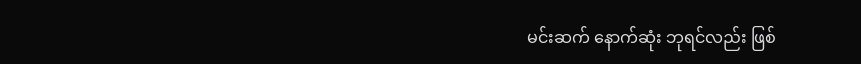မင်းဆက် နောက်ဆုံး ဘုရင်လည်း ဖြစ်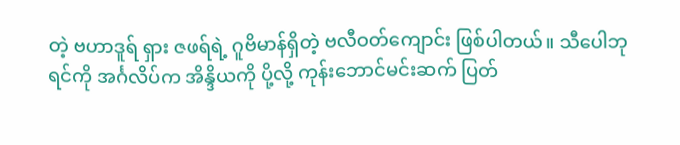တဲ့ ဗဟာဒူရ် ရှား ဇဖရ်ရဲ့ ဂူဗိမာန်ရှိတဲ့ ဗလီဝတ်ကျောင်း ဖြစ်ပါတယ်။ သီပေါဘုရင်ကို အင်္ဂလိပ်က အိန္ဒိယကို ပို့လို့ ကုန်းဘောင်မင်းဆက် ပြတ်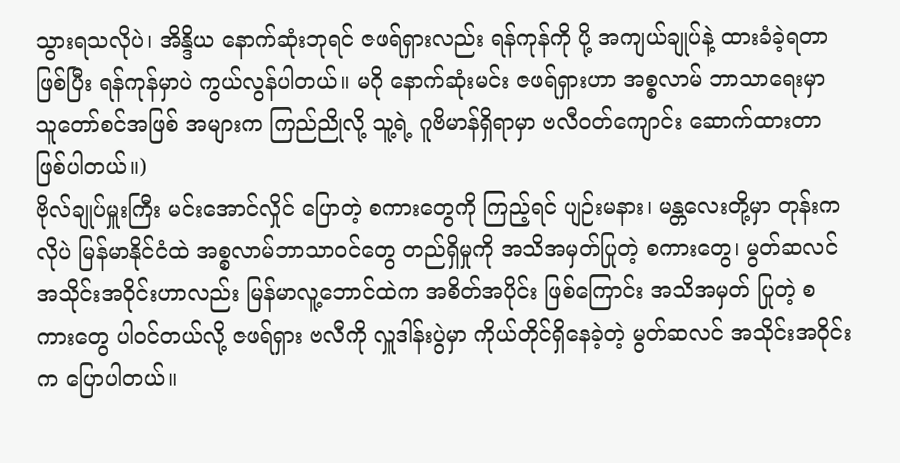သွားရသလိုပဲ၊ အိန္ဒိယ နောက်ဆုံးဘုရင် ဇဖရ်ရှားလည်း ရန်ကုန်ကို ပို့ အကျယ်ချုပ်နဲ့ ထားခံခဲ့ရတာ ဖြစ်ပြီး ရန်ကုန်မှာပဲ ကွယ်လွန်ပါတယ်။ မဂို နောက်ဆုံးမင်း ဇဖရ်ရှားဟာ အစ္စလာမ် ဘာသာရေးမှာ သူတော်စင်အဖြစ် အများက ကြည်ညိုလို့ သူ့ရဲ့ ဂူဗိမာန်ရှိရာမှာ ဗလီဝတ်ကျောင်း ဆောက်ထားတာ ဖြစ်ပါတယ်။)
ဗိုလ်ချုပ်မှူးကြီး မင်းအောင်လှိုင် ပြောတဲ့ စကားတွေကို ကြည့်ရင် ပျဉ်းမနား၊ မန္တလေးတို့မှာ တုန်းကလိုပဲ မြန်မာနိုင်ငံထဲ အစ္စလာမ်ဘာသာဝင်တွေ တည်ရှိမှုကို အသိအမှတ်ပြုတဲ့ စကားတွေ၊ မွတ်ဆလင် အသိုင်းအဝိုင်းဟာလည်း မြန်မာလူ့ဘောင်ထဲက အစိတ်အပိုင်း ဖြစ်ကြောင်း အသိအမှတ် ပြုတဲ့ စကားတွေ ပါဝင်တယ်လို့ ဇဖရ်ရှား ဗလီကို လှူဒါန်းပွဲမှာ ကိုယ်တိုင်ရှိနေခဲ့တဲ့ မွတ်ဆလင် အသိုင်းအဝိုင်းက ပြောပါတယ်။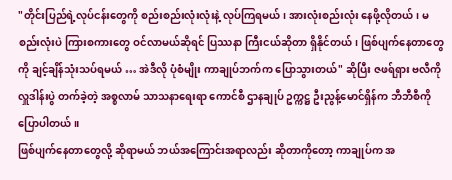"တိုင်းပြည်ရဲ့လုပ်ငန်းတွေကို စည်းစည်းလုံးလုံးနဲ့ လုပ်ကြရမယ်၊ အားလုံးစည်းလုံး နေဖို့လိုတယ်၊ မစည်းလုံးပဲ ကြားစကားတွေ ဝင်လာမယ်ဆိုရင် ပြဿနာ ကြီးငယ်ဆိုတာ ရှိနိုင်တယ်၊ ဖြစ်ပျက်နေတာတွေကို ချင့်ချိန်သုံးသပ်ရမယ် … အဲဒီလို ပုံစံမျိုး ကာချုပ်ဘက်က ပြောသွားတယ်" ဆိုပြီး ဇဖရ်ရှား ဗလီကို လှူဒါန်းပွဲ တက်ခဲ့တဲ့ အစ္စလာမ် သာသနာရေးရာ ကောင်စီ ဌာနချုပ် ဥက္ကဋ္ဌ ဦးညွန့်မောင်ရှိန်က ဘီဘီစီကို ပြောပါတယ်။
ဖြစ်ပျက်နေတာတွေလို့ ဆိုရာမယ် ဘယ်အကြောင်းအရာလည်း ဆိုတာကိုတော့ ကာချုပ်က အ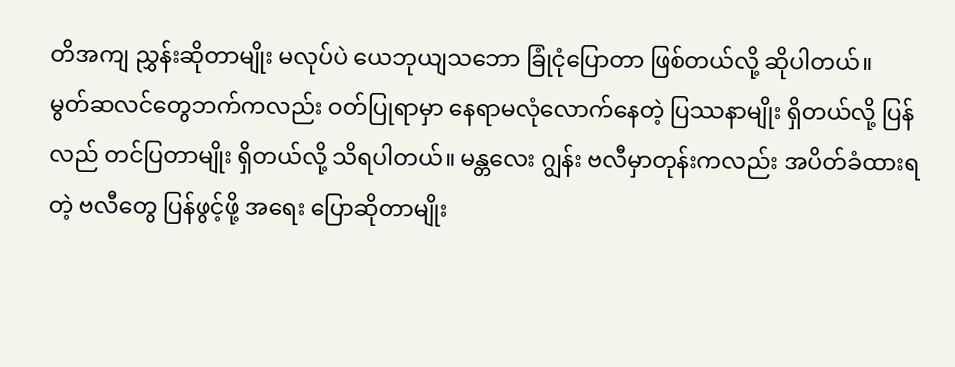တိအကျ ညွှန်းဆိုတာမျိုး မလုပ်ပဲ ယေဘုယျသဘော ခြုံငုံပြောတာ ဖြစ်တယ်လို့ ဆိုပါတယ်။
မွတ်ဆလင်တွေဘက်ကလည်း ဝတ်ပြုရာမှာ နေရာမလုံလောက်နေတဲ့ ပြဿနာမျိုး ရှိတယ်လို့ ပြန်လည် တင်ပြတာမျိုး ရှိတယ်လို့ သိရပါတယ်။ မန္တလေး ဂျွန်း ဗလီမှာတုန်းကလည်း အပိတ်ခံထားရတဲ့ ဗလီတွေ ပြန်ဖွင့်ဖို့ အရေး ပြောဆိုတာမျိုး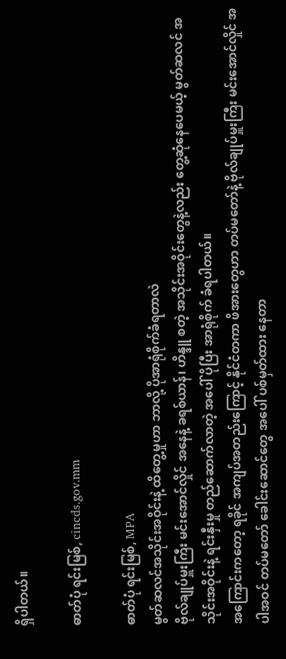ရှိပါတယ်။

ဓာတ်ပုံ ရင်းမြစ်, cincds.gov.mm

ဓာတ်ပုံ ရင်းမြစ်, MPA
မွတ်ဆလင်အသိုင်းအဝိုင်းနဲ့ ထိတွေ့မှုဟာ ဘာလို့ ပိုအာရုံစိုက်ခံရတာလဲ
ဗိုလ်ချုပ်မှူးကြီး မင်းအောင်လှိုင် အနေနဲ့ ခရစ်ယာန်၊ ဟိန္ဒူ စတဲ့ အသိုင်းအဝိုင်းတွေနဲ့လည်း တွေ့ဆုံနေပေမယ့် မွတ်ဆလင် အသိုင်းအဝိုင်းနဲ့ ရင်းနှီးမှု တည်ဆောက်လာတဲ့ အပေါ် ပိုပြီး အာရုံစိုက် ခံရပါတယ်။
အကြောင်းကတော့ ရခိုင် အကျပ်အတည်းကြောင့် နိုင်ငံတကာ ဖိအားတွေဟာ တပ်မတော်နဲ့ ဗိုလ်ချုပ်မှူးကြီး မင်းအောင်လှိုင် အပါအဝင် တပ်မတော် ခေါင်းဆောင်တွေ အပေါ် ပစ်မှတ်ထား နေတာ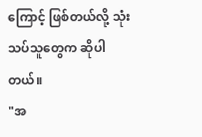ကြောင့် ဖြစ်တယ်လို့ သုံးသပ်သူတွေက ဆိုပါတယ်။
"အ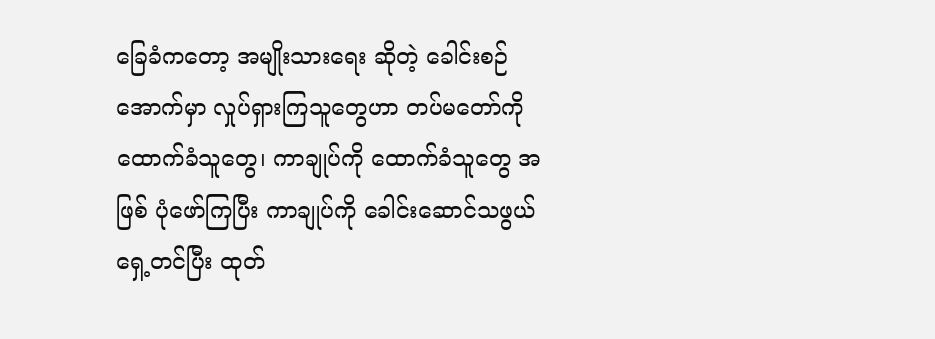ခြေခံကတော့ အမျိုးသားရေး ဆိုတဲ့ ခေါင်းစဉ်အောက်မှာ လှုပ်ရှားကြသူတွေဟာ တပ်မတော်ကို ထောက်ခံသူတွေ၊ ကာချုပ်ကို ထောက်ခံသူတွေ အဖြစ် ပုံဖော်ကြပြီး ကာချုပ်ကို ခေါင်းဆောင်သဖွယ် ရှေ့တင်ပြီး ထုတ်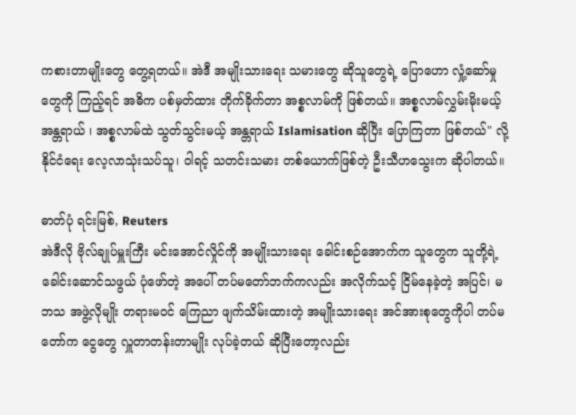ကစားတာမျိုးတွေ တွေ့ရတယ်။ အဲဒီ အမျိုးသားရေး သမားတွေ ဆိုသူတွေရဲ့ ပြောဟော လှုံ့ဆော်မှုတွေကို ကြည့်ရင် အဓိက ပစ်မှတ်ထား တိုက်ခိုက်တာ အစ္စလာမ်ကို ဖြစ်တယ်။ အစ္စလာမ်လွှမ်းမိုးမယ့် အန္တရာယ် ၊ အစ္စလာမ်ထဲ သွတ်သွင်းမယ့် အန္တရာယ် Islamisation ဆိုပြီး ပြောကြတာ ဖြစ်တယ်" လို့ နိုင်ငံရေး လေ့လာသုံးသပ်သူ၊ ဝါရင့် သတင်းသမား တစ်ယောက်ဖြစ်တဲ့ ဦးသီဟသွေးက ဆိုပါတယ်။

ဓာတ်ပုံ ရင်းမြစ်, Reuters
အဲဒီလို ဗိုလ်ချုပ်မှူးကြီး မင်းအောင်လှိုင်ကို အမျိုးသားရေး ခေါင်းစဉ်အောက်က သူတွေက သူတို့ရဲ့ ခေါင်းဆောင်သဖွယ် ပုံဖော်တဲ့ အပေါ် တပ်မတော်ဘက်ကလည်း အလိုက်သင့် ငြိမ်နေခဲ့တဲ့ အပြင်၊ မဘသ အဖွဲ့လိုမျိုး တရားမဝင် ကြေညာ ဖျက်သိမ်းထားတဲ့ အမျိုးသားရေး အင်အားစုတွေကိုပါ တပ်မတော်က ငွေတွေ လှူတာတန်းတာမျိုး လုပ်ခဲ့တယ် ဆိုပြီးတော့လည်း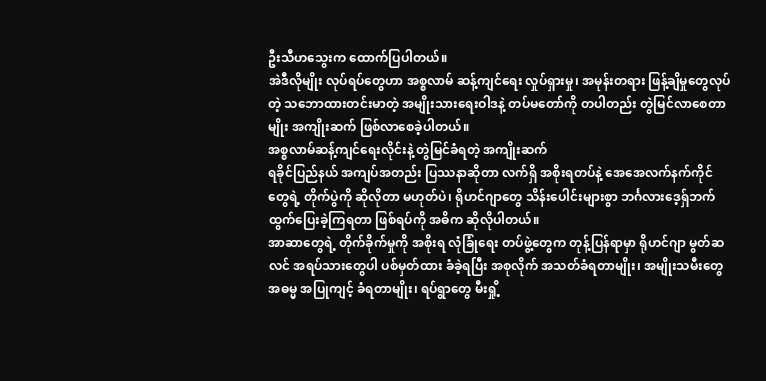ဦးသီဟသွေးက ထောက်ပြပါတယ်။
အဲဒီလိုမျိုး လုပ်ရပ်တွေဟာ အစ္စလာမ် ဆန့်ကျင်ရေး လှုပ်ရှားမှု၊ အမုန်းတရား ဖြန့်ချိမှုတွေလုပ်တဲ့ သဘောထားတင်းမာတဲ့ အမျိုးသားရေးဝါဒနဲ့ တပ်မတော်ကို တပါတည်း တွဲမြင်လာစေတာမျိုး အကျိုးဆက် ဖြစ်လာစေခဲ့ပါတယ်။
အစ္စလာမ်ဆန့်ကျင်ရေးလိုင်းနဲ့ တွဲမြင်ခံရတဲ့ အကျိုးဆက်
ရခိုင်ပြည်နယ် အကျပ်အတည်း ပြဿနာဆိုတာ လက်ရှိ အစိုးရတပ်နဲ့ အေအေလက်နက်ကိုင်တွေရဲ့ တိုက်ပွဲကို ဆိုလိုတာ မဟုတ်ပဲ၊ ရိုဟင်ဂျာတွေ သိန်းပေါင်းများစွာ ဘင်္ဂလားဒေ့ရှ်ဘက် ထွက်ပြေးခဲ့ကြရတာ ဖြစ်ရပ်ကို အဓိက ဆိုလိုပါတယ်။
အာဆာတွေရဲ့ တိုက်ခိုက်မှုကို အစိုးရ လုံခြုံရေး တပ်ဖွဲ့တွေက တုန့်ပြန်ရာမှာ ရိုဟင်ဂျာ မွတ်ဆလင် အရပ်သားတွေပါ ပစ်မှတ်ထား ခံခဲ့ရပြီး အစုလိုက် အသတ်ခံရတာမျိုး၊ အမျိုးသမီးတွေ အဓမ္မ အပြုကျင့် ခံရတာမျိုး၊ ရပ်ရွာတွေ မီးရှို့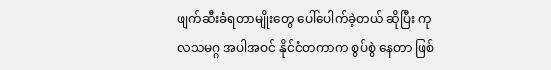ဖျက်ဆီးခံရတာမျိုးတွေ ပေါ်ပေါက်ခဲ့တယ် ဆိုပြီး ကုလသမဂ္ဂ အပါအဝင် နိုင်ငံတကာက စွပ်စွဲ နေတာ ဖြစ်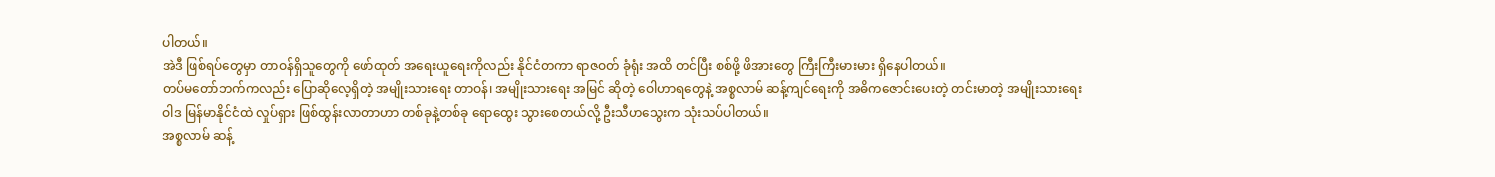ပါတယ်။
အဲဒီ ဖြစ်ရပ်တွေမှာ တာဝန်ရှိသူတွေကို ဖော်ထုတ် အရေးယူရေးကိုလည်း နိုင်ငံတကာ ရာဇဝတ် ခုံရုံး အထိ တင်ပြီး စစ်ဖို့ ဖိအားတွေ ကြီးကြီးမားမား ရှိနေပါတယ်။
တပ်မတော်ဘက်ကလည်း ပြောဆိုလေ့ရှိတဲ့ အမျိုးသားရေး တာဝန်၊ အမျိုးသားရေး အမြင် ဆိုတဲ့ ဝေါဟာရတွေနဲ့ အစ္စလာမ် ဆန့်ကျင်ရေးကို အဓိကဇောင်းပေးတဲ့ တင်းမာတဲ့ အမျိုးသားရေး ဝါဒ မြန်မာနိုင်ငံထဲ လှုပ်ရှား ဖြစ်ထွန်းလာတာဟာ တစ်ခုနဲ့တစ်ခု ရောထွေး သွားစေတယ်လို့ ဦးသီဟသွေးက သုံးသပ်ပါတယ်။
အစ္စလာမ် ဆန့်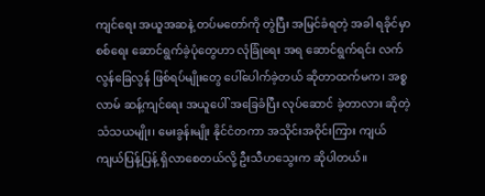ကျင်ရေး အယူအဆနဲ့ တပ်မတော်ကို တွဲပြီး အမြင်ခံရတဲ့ အခါ ရခိုင်မှာ စစ်ရေး ဆောင်ရွက်ခဲ့ပုံတွေဟာ လုံခြုံရေး အရ ဆောင်ရွက်ရင်း လက်လွန်ခြေလွန် ဖြစ်ရပ်မျိုးတွေ ပေါ်ပေါက်ခဲ့တယ် ဆိုတာထက်မက၊ အစ္စလာမ် ဆန့်ကျင်ရေး အယူပေါ် အခြေခံပြီး လုပ်ဆောင် ခဲ့တာလား ဆိုတဲ့ သံသယမျိုး၊ မေးခွန်းမျိုး နိုင်ငံတကာ အသိုင်းအဝိုင်းကြား ကျယ်ကျယ်ပြန့်ပြန့် ရှိလာစေတယ်လို့ ဦးသီဟသွေးက ဆိုပါတယ်။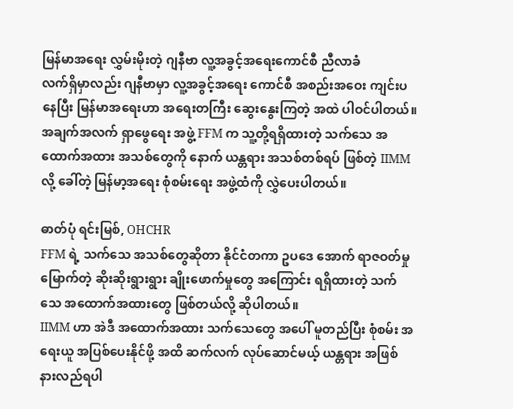မြန်မာအရေး လွှမ်းမိုးတဲ့ ဂျနီဗာ လူ့အခွင့်အရေးကောင်စီ ညီလာခံ
လက်ရှိမှာလည်း ဂျနီဗာမှာ လူ့အခွင့်အရေး ကောင်စီ အစည်းအဝေး ကျင်းပနေပြီး မြန်မာအရေးဟာ အရေးတကြီး ဆွေးနွေးကြတဲ့ အထဲ ပါဝင်ပါတယ်။
အချက်အလက် ရှာဖွေရေး အဖွဲ့ FFM က သူ့တို့ရရှိထားတဲ့ သက်သေ အထောက်အထား အသစ်တွေကို နောက် ယန္တရား အသစ်တစ်ရပ် ဖြစ်တဲ့ IIMM လို့ ခေါ်တဲ့ မြန်မာ့အရေး စုံစမ်းရေး အဖွဲ့ထံကို လွှဲပေးပါတယ်။

ဓာတ်ပုံ ရင်းမြစ်, OHCHR
FFM ရဲ့ သက်သေ အသစ်တွေဆိုတာ နိုင်ငံတကာ ဥပဒေ အောက် ရာဇဝတ်မှုမြောက်တဲ့ ဆိုးဆိုးရွားရွား ချိုးဖောက်မှုတွေ အကြောင်း ရရှိထားတဲ့ သက်သေ အထောက်အထားတွေ ဖြစ်တယ်လို့ ဆိုပါတယ်။
IIMM ဟာ အဲဒီ အထောက်အထား သက်သေတွေ အပေါ် မူတည်ပြီး စုံစမ်း အရေးယူ အပြစ်ပေးနိုင်ဖို့ အထိ ဆက်လက် လုပ်ဆောင်မယ့် ယန္တရား အဖြစ် နားလည်ရပါ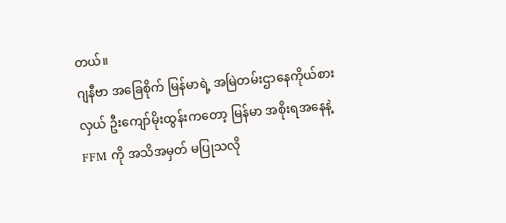တယ်။
ဂျနီဗာ အခြေစိုက် မြန်မာရဲ့ အမြဲတမ်းဌာနေကိုယ်စားလှယ် ဦးကျော်မိုးထွန်းကတော့ မြန်မာ အစိုးရအနေနဲ့ FFM ကို အသိအမှတ် မပြုသလို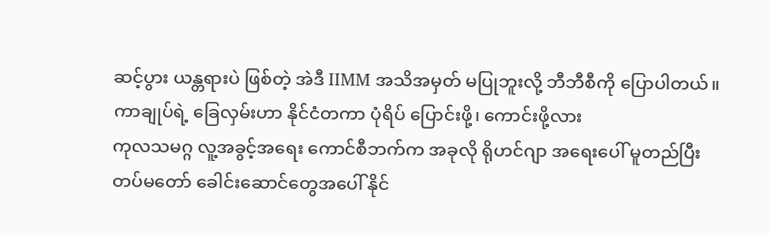ဆင့်ပွား ယန္တရားပဲ ဖြစ်တဲ့ အဲဒီ IIMM အသိအမှတ် မပြုဘူးလို့ ဘီဘီစီကို ပြောပါတယ်။
ကာချုပ်ရဲ့ ခြေလှမ်းဟာ နိုင်ငံတကာ ပုံရိပ် ပြောင်းဖို့၊ ကောင်းဖို့လား
ကုလသမဂ္ဂ လူ့အခွင့်အရေး ကောင်စီဘက်က အခုလို ရိုဟင်ဂျာ အရေးပေါ် မူတည်ပြီး တပ်မတော် ခေါင်းဆောင်တွေအပေါ် နိုင်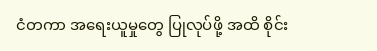ငံတကာ အရေးယူမှုတွေ ပြုလုပ်ဖို့ အထိ စိုင်း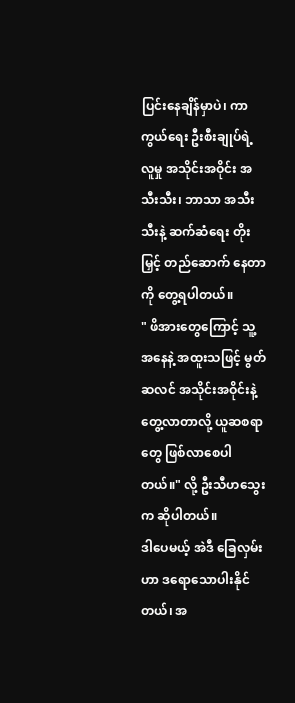ပြင်းနေချိန်မှာပဲ၊ ကာကွယ်ရေး ဦးစီးချုပ်ရဲ့ လူမှု အသိုင်းအဝိုင်း အသီးသီး၊ ဘာသာ အသီးသီးနဲ့ ဆက်ဆံရေး တိုးမြှင့် တည်ဆောက် နေတာကို တွေ့ရပါတယ်။
" ဖိအားတွေကြောင့် သူ့အနေနဲ့ အထူးသဖြင့် မွတ်ဆလင် အသိုင်းအဝိုင်းနဲ့ တွေ့လာတာလို့ ယူဆစရာတွေ ဖြစ်လာစေပါတယ်။" လို့ ဦးသီဟသွေးက ဆိုပါတယ်။
ဒါပေမယ့် အဲဒီ ခြေလှမ်းဟာ ဒရောသောပါးနိုင်တယ်၊ အ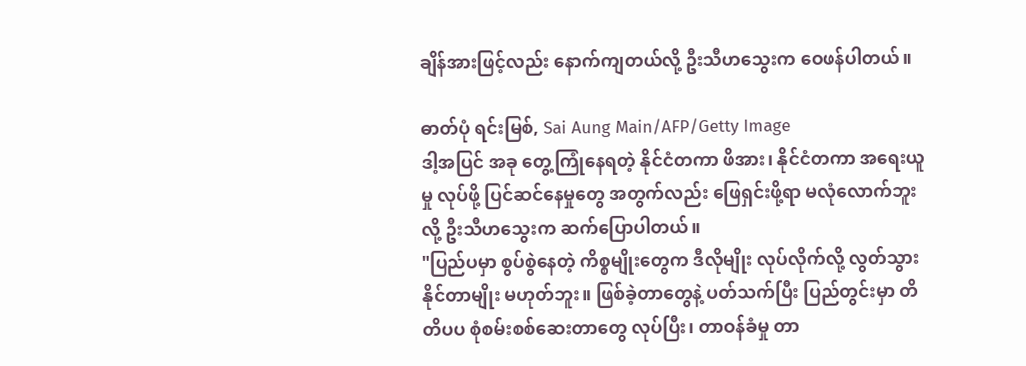ချိန်အားဖြင့်လည်း နောက်ကျတယ်လို့ ဦးသီဟသွေးက ဝေဖန်ပါတယ်။

ဓာတ်ပုံ ရင်းမြစ်, Sai Aung Main/AFP/Getty Image
ဒါ့အပြင် အခု တွေ့ကြုံနေရတဲ့ နိုင်ငံတကာ ဖိအား၊ နိုင်ငံတကာ အရေးယူမှု လုပ်ဖို့ ပြင်ဆင်နေမှုတွေ အတွက်လည်း ဖြေရှင်းဖို့ရာ မလုံလောက်ဘူးလို့ ဦးသီဟသွေးက ဆက်ပြောပါတယ်။
"ပြည်ပမှာ စွပ်စွဲနေတဲ့ ကိစ္စမျိုးတွေက ဒီလိုမျိုး လုပ်လိုက်လို့ လွတ်သွား နိုင်တာမျိုး မဟုတ်ဘူး။ ဖြစ်ခဲ့တာတွေနဲ့ ပတ်သက်ပြီး ပြည်တွင်းမှာ တိတိပပ စုံစမ်းစစ်ဆေးတာတွေ လုပ်ပြီး၊ တာဝန်ခံမှု တာ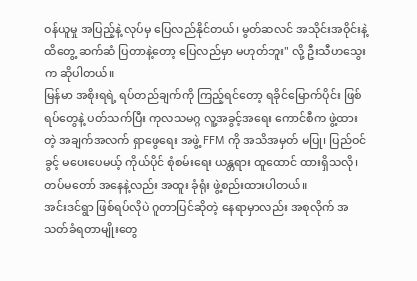ဝန်ယူမှု အပြည့်နဲ့ လုပ်မှ ပြေလည်နိုင်တယ်၊ မွတ်ဆလင် အသိုင်းအဝိုင်းနဲ့ ထိတွေ့ ဆက်ဆံ ပြတာနဲ့တော့ ပြေလည်မှာ မဟုတ်ဘူး" လို့ ဦးသီဟသွေးက ဆိုပါတယ်။
မြန်မာ အစိုးရရဲ့ ရပ်တည်ချက်ကို ကြည့်ရင်တော့ ရခိုင်မြောက်ပိုင်း ဖြစ်ရပ်တွေနဲ့ ပတ်သက်ပြီး ကုလသမဂ္ဂ လူ့အခွင့်အရေး ကောင်စီက ဖွဲ့ထားတဲ့ အချက်အလက် ရှာဖွေရေး အဖွဲ့ FFM ကို အသိအမှတ် မပြု၊ ပြည်ဝင်ခွင့် မပေးပေမယ့် ကိုယ်ပိုင် စုံစမ်းရေး ယန္တရား ထူထောင် ထားရှိသလို၊ တပ်မတော် အနေနဲ့လည်း အထူး ခုံရုံး ဖွဲ့စည်းထားပါတယ်။
အင်းဒင်ရွာ ဖြစ်ရပ်လိုပဲ ဂူတာပြင်ဆိုတဲ့ နေရာမှာလည်း အစုလိုက် အသတ်ခံရတာမျိုးတွေ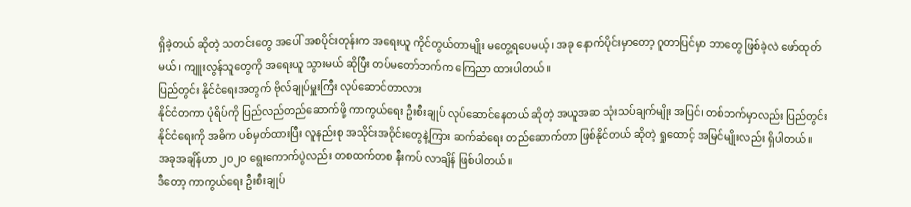ရှိခဲ့တယ် ဆိုတဲ့ သတင်းတွေ အပေါ် အစပိုင်းတုန်းက အရေးယူ ကိုင်တွယ်တာမျိုး မတွေ့ရပေမယ့်၊ အခု နောက်ပိုင်းမှာတော့ ဂူတာပြင်မှာ ဘာတွေ ဖြစ်ခဲ့လဲ ဖော်ထုတ်မယ်၊ ကျူးလွန်သူတွေကို အရေးယူ သွားမယ် ဆိုပြီး တပ်မတော်ဘက်က ကြေညာ ထားပါတယ်။
ပြည်တွင်း နိုင်ငံရေးအတွက် ဗိုလ်ချုပ်မှူးကြီး လုပ်ဆောင်တာလား
နိုင်ငံတကာ ပုံရိပ်ကို ပြည်လည်တည်ဆောက်ဖို့ ကာကွယ်ရေး ဦးစီးချုပ် လုပ်ဆောင်နေတယ် ဆိုတဲ့ အယူအဆ သုံးသပ်ချက်မျိုး အပြင်၊ တစ်ဘက်မှာလည်း ပြည်တွင်း နိုင်ငံရေးကို အဓိက ပစ်မှတ်ထားပြီး လူနည်းစု အသိုင်းအဝိုင်းတွေနဲ့ကြား ဆက်ဆံရေး တည်ဆောက်တာ ဖြစ်နိုင်တယ် ဆိုတဲ့ ရှုထောင့် အမြင်မျိုးလည်း ရှိပါတယ်။
အခုအချိန်ဟာ ၂ဝ၂ဝ ရွေးကောက်ပွဲလည်း တစထက်တစ နီးကပ် လာချိန် ဖြစ်ပါတယ်။
ဒီတော့ ကာကွယ်ရေး ဦးစီးချုပ်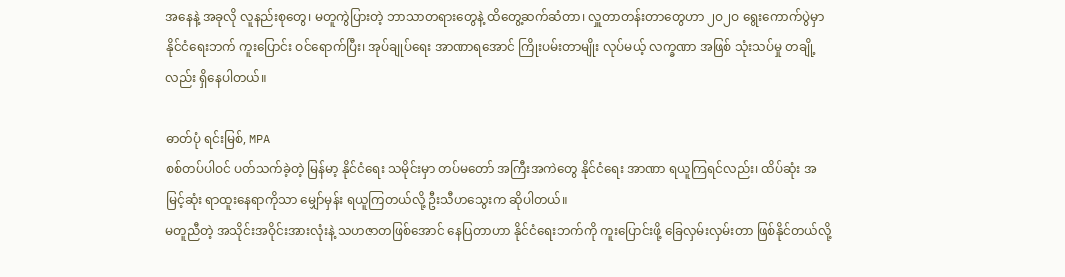အနေနဲ့ အခုလို လူနည်းစုတွေ၊ မတူကွဲပြားတဲ့ ဘာသာတရားတွေနဲ့ ထိတွေ့ဆက်ဆံတာ၊ လှူတာတန်းတာတွေဟာ ၂ဝ၂ဝ ရွေးကောက်ပွဲမှာ နိုင်ငံရေးဘက် ကူးပြောင်း ဝင်ရောက်ပြီး၊ အုပ်ချုပ်ရေး အာဏာရအောင် ကြိုးပမ်းတာမျိုး လုပ်မယ့် လက္ခဏာ အဖြစ် သုံးသပ်မှု တချို့လည်း ရှိနေပါတယ်။

ဓာတ်ပုံ ရင်းမြစ်, MPA
စစ်တပ်ပါဝင် ပတ်သက်ခဲ့တဲ့ မြန်မာ့ နိုင်ငံရေး သမိုင်းမှာ တပ်မတော် အကြီးအကဲတွေ နိုင်ငံရေး အာဏာ ရယူကြရင်လည်း၊ ထိပ်ဆုံး အမြင့်ဆုံး ရာထူးနေရာကိုသာ မျှော်မှန်း ရယူကြတယ်လို့ ဦးသီဟသွေးက ဆိုပါတယ်။
မတူညီတဲ့ အသိုင်းအဝိုင်းအားလုံးနဲ့ သဟဇာတဖြစ်အောင် နေပြတာဟာ နိုင်ငံရေးဘက်ကို ကူးပြောင်းဖို့ ခြေလှမ်းလှမ်းတာ ဖြစ်နိုင်တယ်လို့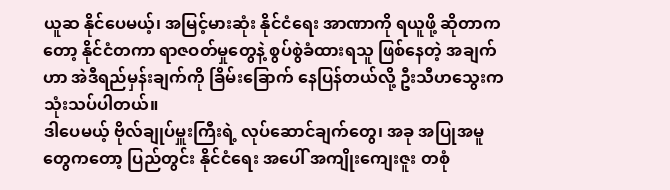ယူဆ နိုင်ပေမယ့်၊ အမြင့်မားဆုံး နိုင်ငံရေး အာဏာကို ရယူဖို့ ဆိုတာကတော့ နိုင်ငံတကာ ရာဇဝတ်မှုတွေနဲ့ စွပ်စွဲခံထားရသူ ဖြစ်နေတဲ့ အချက်ဟာ အဲဒီရည်မှန်းချက်ကို ခြိမ်းခြောက် နေပြန်တယ်လို့ ဦးသီဟသွေးက သုံးသပ်ပါတယ်။
ဒါပေမယ့် ဗိုလ်ချုပ်မှူးကြီးရဲ့ လုပ်ဆောင်ချက်တွေ၊ အခု အပြုအမူတွေကတော့ ပြည်တွင်း နိုင်ငံရေး အပေါ် အကျိုးကျေးဇူး တစုံ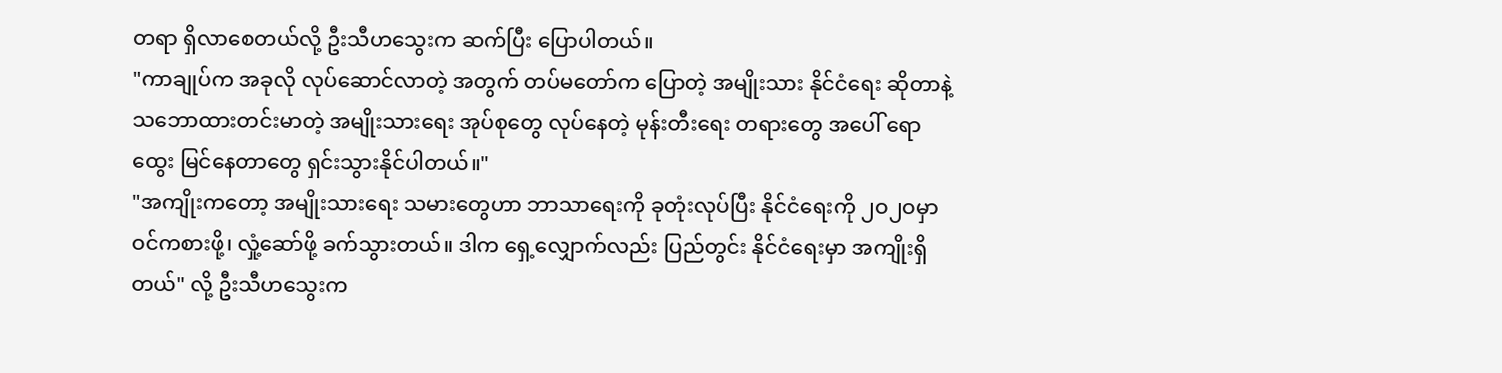တရာ ရှိလာစေတယ်လို့ ဦးသီဟသွေးက ဆက်ပြီး ပြောပါတယ်။
"ကာချုပ်က အခုလို လုပ်ဆောင်လာတဲ့ အတွက် တပ်မတော်က ပြောတဲ့ အမျိုးသား နိုင်ငံရေး ဆိုတာနဲ့ သဘောထားတင်းမာတဲ့ အမျိုးသားရေး အုပ်စုတွေ လုပ်နေတဲ့ မုန်းတီးရေး တရားတွေ အပေါ် ရောထွေး မြင်နေတာတွေ ရှင်းသွားနိုင်ပါတယ်။"
"အကျိုးကတော့ အမျိုးသားရေး သမားတွေဟာ ဘာသာရေးကို ခုတုံးလုပ်ပြီး နိုင်ငံရေးကို ၂ဝ၂ဝမှာ ဝင်ကစားဖို့၊ လှုံ့ဆော်ဖို့ ခက်သွားတယ်။ ဒါက ရှေ့လျှောက်လည်း ပြည်တွင်း နိုင်ငံရေးမှာ အကျိုးရှိတယ်" လို့ ဦးသီဟသွေးက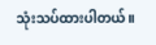သုံးသပ်ထားပါတယ်။